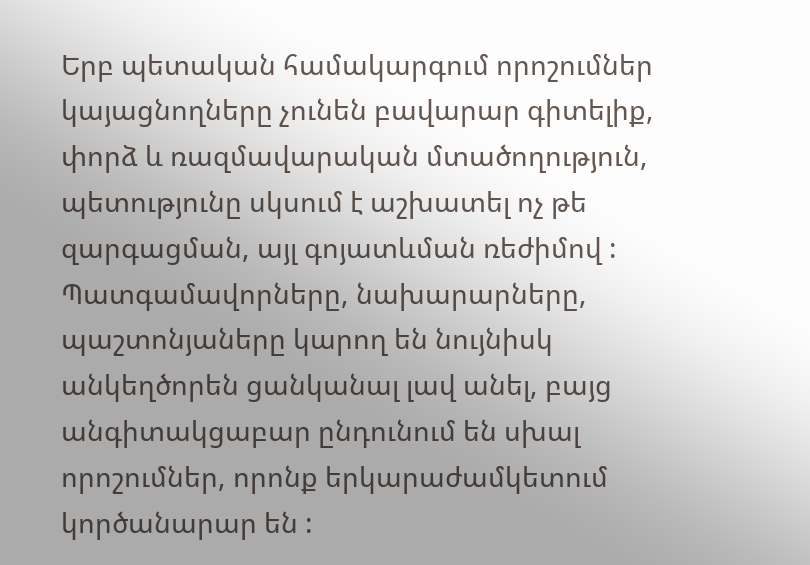Երբ պետական համակարգում որոշումներ կայացնողները չունեն բավարար գիտելիք, փորձ և ռազմավարական մտածողություն, պետությունը սկսում է աշխատել ոչ թե զարգացման, այլ գոյատևման ռեժիմով : Պատգամավորները, նախարարները, պաշտոնյաները կարող են նույնիսկ անկեղծորեն ցանկանալ լավ անել, բայց անգիտակցաբար ընդունում են սխալ որոշումներ, որոնք երկարաժամկետում կործանարար են :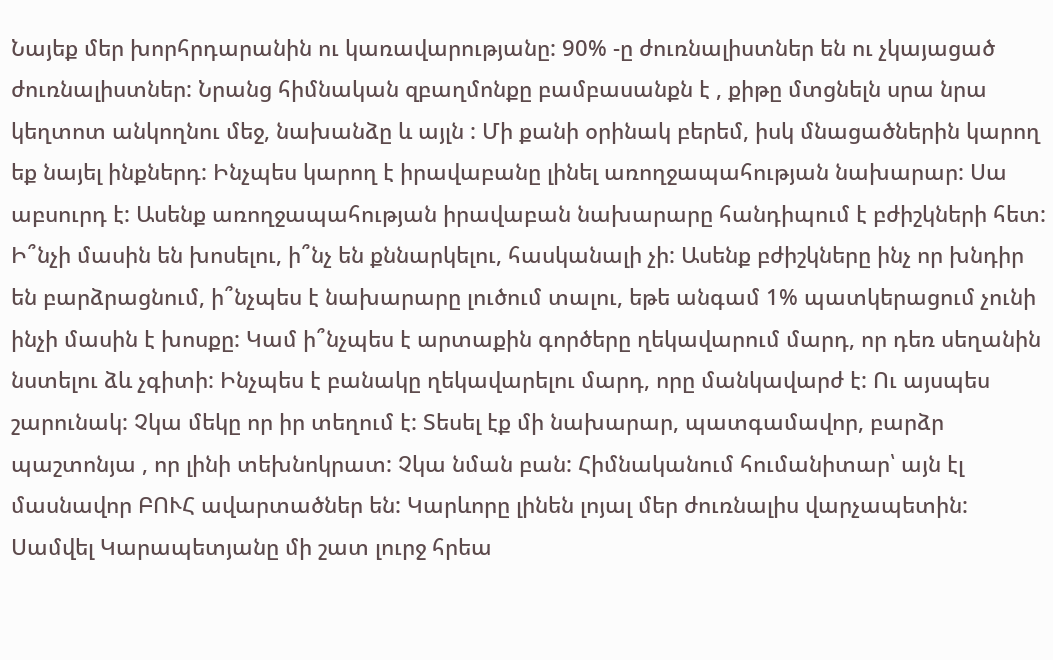Նայեք մեր խորհրդարանին ու կառավարությանը: 90% -ը ժուռնալիստներ են ու չկայացած ժուռնալիստներ: Նրանց հիմնական զբաղմոնքը բամբասանքն է , քիթը մտցնելն սրա նրա կեղտոտ անկողնու մեջ, նախանձը և այլն : Մի քանի օրինակ բերեմ, իսկ մնացածներին կարող եք նայել ինքներդ: Ինչպես կարող է իրավաբանը լինել առողջապահության նախարար: Սա աբսուրդ է: Ասենք առողջապահության իրավաբան նախարարը հանդիպում է բժիշկների հետ: Ի՞նչի մասին են խոսելու, ի՞նչ են քննարկելու, հասկանալի չի: Ասենք բժիշկները ինչ որ խնդիր են բարձրացնում, ի՞նչպես է նախարարը լուծում տալու, եթե անգամ 1% պատկերացում չունի ինչի մասին է խոսքը: Կամ ի՞նչպես է արտաքին գործերը ղեկավարում մարդ, որ դեռ սեղանին նստելու ձև չգիտի: Ինչպես է բանակը ղեկավարելու մարդ, որը մանկավարժ է: Ու այսպես շարունակ: Չկա մեկը որ իր տեղում է: Տեսել էք մի նախարար, պատգամավոր, բարձր պաշտոնյա , որ լինի տեխնոկրատ: Չկա նման բան: Հիմնականում հումանիտար՝ այն էլ մասնավոր ԲՈՒՀ ավարտածներ են: Կարևորը լինեն լոյալ մեր ժուռնալիս վարչապետին:
Սամվել Կարապետյանը մի շատ լուրջ հրեա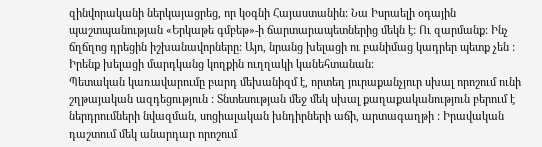զինվորականի ներկայացրեց, որ կօգնի Հայաստանին: Նա Իսրաելի օդային պաշտպանության «Երկաթե գմբեթ»-ի ճարտարապետներից մեկն է: Ու զարմանք: Ինչ ճղճղոց դրեցին իշխանավորները: Այո, նրանց խելացի ու բանիմաց կադրեր պետք չեն : Իրենք խելացի մարդկանց կողքին ուղղակի կանեհտանան:
Պետական կառավարումը բարդ մեխանիզմ է, որտեղ յուրաքանչյուր սխալ որոշում ունի շղթայական ազդեցություն : Տնտեսության մեջ մեկ սխալ քաղաքականություն բերում է ներդրումների նվազման, սոցիալական խնդիրների աճի, արտագաղթի : Իրավական դաշտում մեկ անարդար որոշում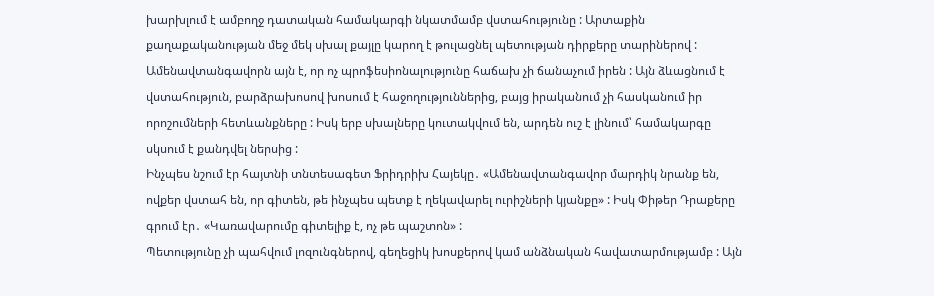խարխլում է ամբողջ դատական համակարգի նկատմամբ վստահությունը : Արտաքին քաղաքականության մեջ մեկ սխալ քայլը կարող է թուլացնել պետության դիրքերը տարիներով :
Ամենավտանգավորն այն է, որ ոչ պրոֆեսիոնալությունը հաճախ չի ճանաչում իրեն : Այն ձևացնում է վստահություն, բարձրախոսով խոսում է հաջողություններից, բայց իրականում չի հասկանում իր որոշումների հետևանքները : Իսկ երբ սխալները կուտակվում են, արդեն ուշ է լինում՝ համակարգը սկսում է քանդվել ներսից :
Ինչպես նշում էր հայտնի տնտեսագետ Ֆրիդրիխ Հայեկը․ «Ամենավտանգավոր մարդիկ նրանք են, ովքեր վստահ են, որ գիտեն, թե ինչպես պետք է ղեկավարել ուրիշների կյանքը» : Իսկ Փիթեր Դրաքերը գրում էր․ «Կառավարումը գիտելիք է, ոչ թե պաշտոն» :
Պետությունը չի պահվում լոզունգներով, գեղեցիկ խոսքերով կամ անձնական հավատարմությամբ : Այն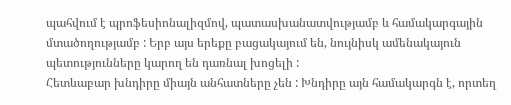պահվում է պրոֆեսիոնալիզմով, պատասխանատվությամբ և համակարգային մտածողությամբ : Երբ այս երեքը բացակայում են, նույնիսկ ամենակայուն պետությունները կարող են դառնալ խոցելի :
Հետևաբար խնդիրը միայն անհատները չեն : Խնդիրը այն համակարգն է, որտեղ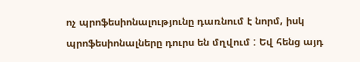ոչ պրոֆեսիոնալությունը դառնում է նորմ, իսկ պրոֆեսիոնալները դուրս են մղվում : Եվ հենց այդ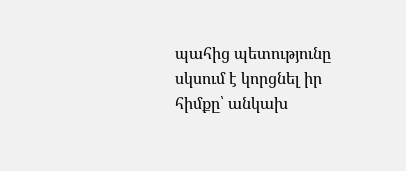պահից պետությունը սկսում է կորցնել իր հիմքը՝ անկախ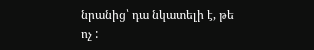նրանից՝ դա նկատելի է, թե ոչ :